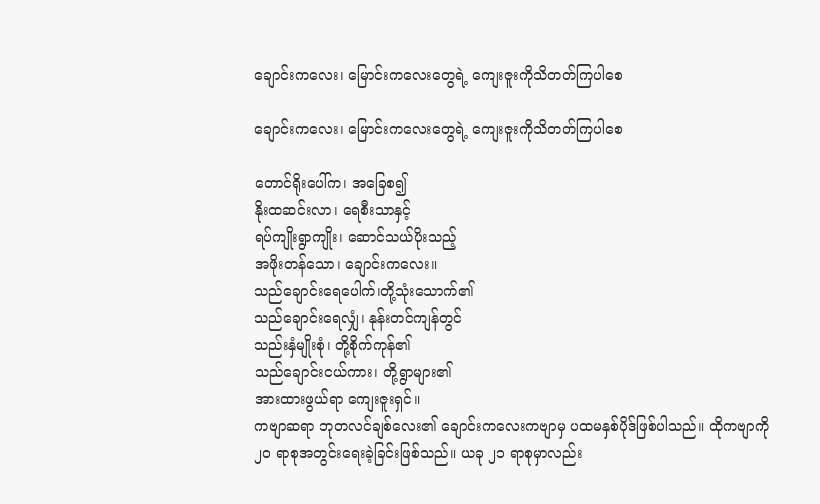ချောင်းကလေး၊ မြောင်းကလေးတွေရဲ့ ကျေးဇူးကိုသိတတ်ကြပါစေ

ချောင်းကလေး၊ မြောင်းကလေးတွေရဲ့ ကျေးဇူးကိုသိတတ်ကြပါစေ

တောင်ရိုးပေါ်က၊ အခြေစ၍
နိုးထဆင်းလာ၊ ရေစီးသာနှင့်
ရပ်ကျိုးရွာကျိုး၊ ဆောင်သယ်ပိုးသည့်
အဖိုးတန်သော၊ ချောင်းကလေး။
သည်ချောင်းရေပေါက်၊တို့သုံးသောက်၏
သည်ချောင်းရေလျှံ၊ နုန်းတင်ကျန်တွင်
သည်းနှံမျိုးစုံ၊ တို့စိုက်ကုန်၏
သည်ချောင်းငယ်ကား၊ တို့ရွာများ၏
အားထားဖွယ်ရာ ကျေးဇူးရှင်။
ကဗျာဆရာ ဘုတလင်ချစ်လေး၏ ချောင်းကလေးကဗျာမှ ပထမနှစ်ပိုဒ်ဖြစ်ပါသည်။ ထိုကဗျာကို ၂၀ ရာစုအတွင်းရေးခဲ့ခြင်းဖြစ်သည်။ ယခု ၂၁ ရာစုမှာလည်း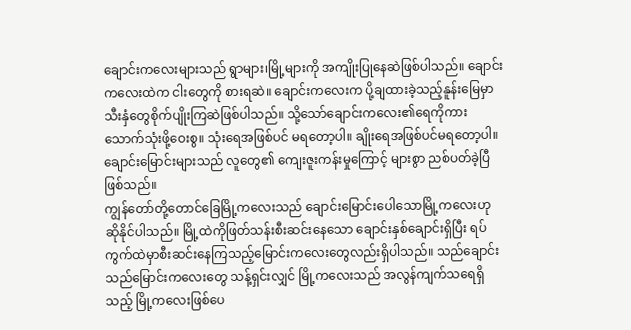ချောင်းကလေးများသည် ရွာများ၊မြို့များကို အကျိုးပြုနေဆဲဖြစ်ပါသည်။ ချောင်းကလေးထဲက ငါးတွေကို စားရဆဲ။ ချောင်းကလေးက ပို့ချထားခဲ့သည့်နူန်းမြေမှာ သီးနှံတွေစိုက်ပျိုးကြဆဲဖြစ်ပါသည်။ သို့သော်ချောင်းကလေး၏ရေကိုကား သောက်သုံးဖို့ဝေးစွ။ သုံးရေအဖြစ်ပင် မရတော့ပါ။ ချိုးရေအဖြစ်ပင်မရတော့ပါ။ ချောင်းမြောင်းများသည် လူတွေ၏ ကျေးဇူးကန်းမှုကြောင့် များစွာ ညစ်ပတ်ခဲ့ပြီဖြစ်သည်။
ကျွန်တော်တို့တောင်ခြေမြို့ကလေးသည် ချောင်းမြောင်းပေါသောမြို့ကလေးဟု ဆိုနိုင်ပါသည်။ မြို့ထဲကိုဖြတ်သန်းစီးဆင်းနေသော ချောင်းနှစ်ချောင်းရှိပြီး ရပ်ကွက်ထဲမှာစီးဆင်းနေကြသည့်မြောင်းကလေးတွေလည်းရှိပါသည်။ သည်ချောင်းသည်မြောင်းကလေးတွေ သန့်ရှင်းလျှင် မြို့ကလေးသည် အလွန်ကျက်သရေရှိသည့် မြို့ကလေးဖြစ်ပေ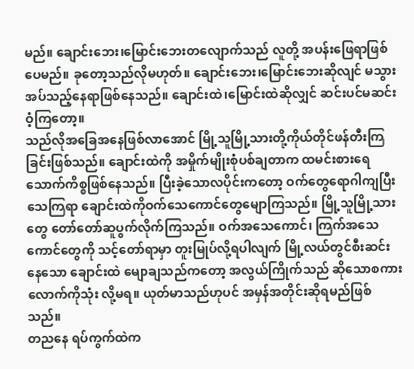မည်။ ချောင်းဘေး၊မြောင်းဘေးတလျောက်သည် လူတို့ အပန်းဖြေရာဖြစ်ပေမည်။ ခုတော့သည်လိုမဟုတ်။ ချောင်းဘေး၊မြောင်းဘေးဆိုလျင် မသွားအပ်သည့်နေရာဖြစ်နေသည်။ ချောင်းထဲ၊မြောင်းထဲဆိုလျှင် ဆင်းပင်မဆင်းဝံ့ကြတော့။
သည်လိုအခြေအနေဖြစ်လာအောင် မြို့သူမြို့သားတို့ကိုယ်တိုင်ဖန်တီးကြခြင်းဖြစ်သည်။ ချောင်းထဲကို အမှိုက်မျိုးစုံပစ်ချတာက ထမင်းစားရေသောက်ကိစ္စဖြစ်နေသည်။ ပြီးခဲ့သောလပိုင်းကတော့ ဝက်တွေရောဂါကျပြီး သေကြရာ ချောင်းထဲကိုဝက်သေကောင်တွေမျောကြသည်။ မြို့သူမြို့သားတွေ တော်တော်ဆူပွက်လိုက်ကြသည်။ ဝက်အသေကောင်၊ ကြက်အသေကောင်တွေကို သင့်တော်ရာမှာ တူးမြုပ်လို့ရပါလျက် မြို့လယ်တွင်စီးဆင်းနေသော ချောင်းထဲ မျောချသည်ကတော့ အလွယ်ကြိုက်သည် ဆိုသောစကားလောက်ကိုသုံး လို့မရ။ ယုတ်မာသည်ဟုပင် အမှန်အတိုင်းဆိုရမည်ဖြစ်သည်။
တညနေ ရပ်ကွက်ထဲက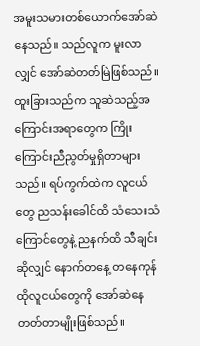အမူးသမားတစ်ယောက်အော်ဆဲနေသည်။ သည်လူက မူးလာလျှင် အော်ဆဲတတ်မြဲဖြစ်သည်။ ထူးခြားသည်က သူဆဲသည့်အကြောင်းအရာတွေက ကြိုးကြောင်းညီညွတ်မှုရှိတာများသည်။ ရပ်ကွက်ထဲက လူငယ်တွေ ညသန်းခေါင်ထိ သံသေးသံကြောင်တွေနဲ့ ညနက်ထိ သီချင်းဆိုလျှင် နောက်တနေ့ တနေကုန် ထိုလူငယ်တွေကို အော်ဆဲနေတတ်တာမျိုးဖြစ်သည်။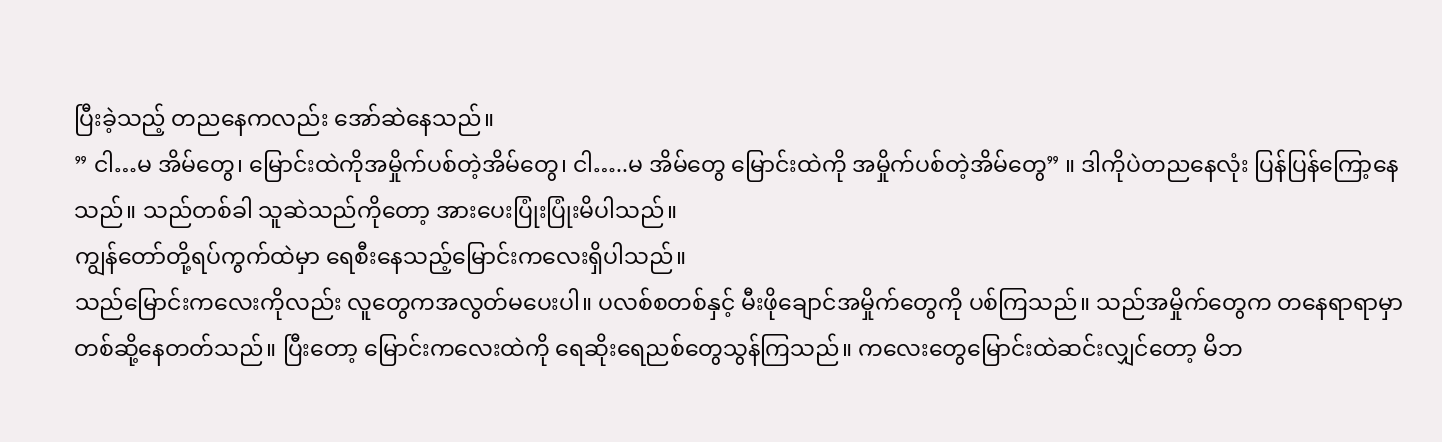ပြီးခဲ့သည့် တညနေကလည်း အော်ဆဲနေသည်။
” ငါ…မ အိမ်တွေ၊ မြောင်းထဲကိုအမှိုက်ပစ်တဲ့အိမ်တွေ၊ ငါ…..မ အိမ်တွေ မြောင်းထဲကို အမှိုက်ပစ်တဲ့အိမ်တွေ” ။ ဒါကိုပဲတညနေလုံး ပြန်ပြန်ကြော့နေသည်။ သည်တစ်ခါ သူဆဲသည်ကိုတော့ အားပေးပြုံးပြုံးမိပါသည်။
ကျွန်တော်တို့ရပ်ကွက်ထဲမှာ ရေစီးနေသည့်မြောင်းကလေးရှိပါသည်။
သည်မြောင်းကလေးကိုလည်း လူတွေကအလွတ်မပေးပါ။ ပလစ်စတစ်နှင့် မီးဖိုချောင်အမှိုက်တွေကို ပစ်ကြသည်။ သည်အမှိုက်တွေက တနေရာရာမှာတစ်ဆို့နေတတ်သည်။ ပြီးတော့ မြောင်းကလေးထဲကို ရေဆိုးရေညစ်တွေသွန်ကြသည်။ ကလေးတွေမြောင်းထဲဆင်းလျှင်တော့ မိဘ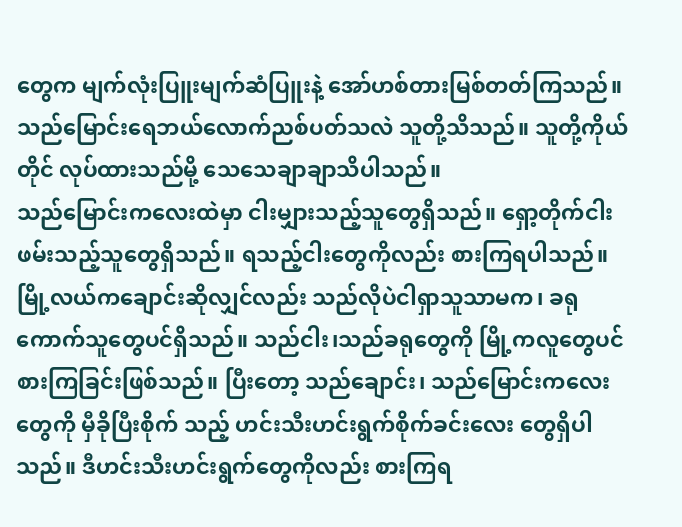တွေက မျက်လုံးပြူးမျက်ဆံပြူးနဲ့ အော်ဟစ်တားမြစ်တတ်ကြသည်။ သည်မြောင်းရေဘယ်လောက်ညစ်ပတ်သလဲ သူတို့သိသည်။ သူတို့ကိုယ်တိုင် လုပ်ထားသည်မို့ သေသေချာချာသိပါသည်။
သည်မြောင်းကလေးထဲမှာ ငါးမျှားသည့်သူတွေရှိသည်။ ရှော့တိုက်ငါးဖမ်းသည့်သူတွေရှိသည်။ ရသည့်ငါးတွေကိုလည်း စားကြရပါသည်။ မြို့လယ်ကချောင်းဆိုလျှင်လည်း သည်လိုပဲငါရှာသူသာမက၊ ခရုကောက်သူတွေပင်ရှိသည်။ သည်ငါး၊သည်ခရုတွေကို မြို့ကလူတွေပင်စားကြခြင်းဖြစ်သည်။ ပြီးတော့ သည်ချောင်း၊ သည်မြောင်းကလေးတွေကို မှီခိုပြီးစိုက် သည့် ဟင်းသီးဟင်းရွက်စိုက်ခင်းလေး တွေရှိပါသည်။ ဒီဟင်းသီးဟင်းရွက်တွေကိုလည်း စားကြရ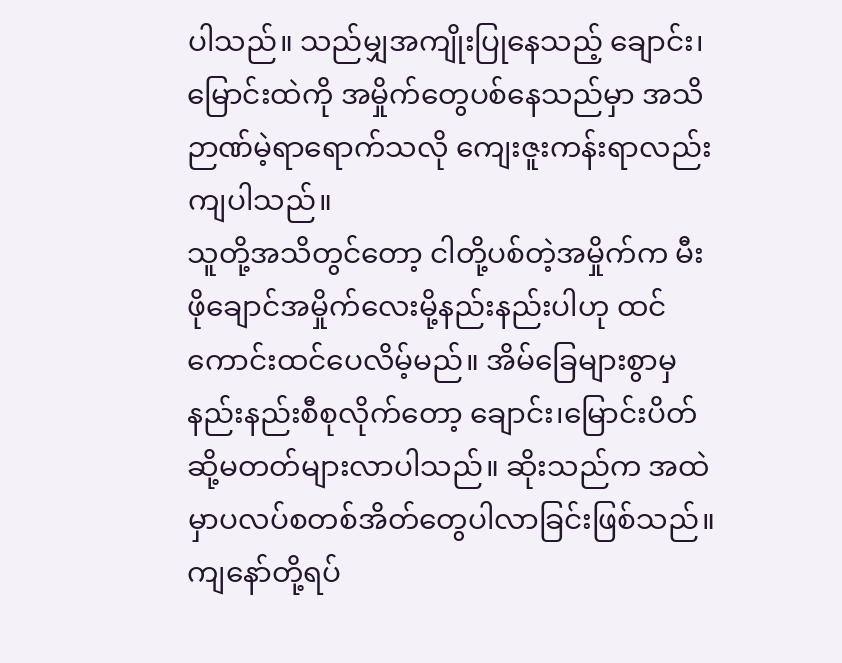ပါသည်။ သည်မျှအကျိုးပြုနေသည့် ချောင်း၊မြောင်းထဲကို အမှိုက်တွေပစ်နေသည်မှာ အသိဉာဏ်မဲ့ရာရောက်သလို ကျေးဇူးကန်းရာလည်းကျပါသည်။
သူတို့အသိတွင်တော့ ငါတို့ပစ်တဲ့အမှိုက်က မီးဖိုချောင်အမှိုက်လေးမို့နည်းနည်းပါဟု ထင်ကောင်းထင်ပေလိမ့်မည်။ အိမ်ခြေများစွာမှ နည်းနည်းစီစုလိုက်တော့ ချောင်း၊မြောင်းပိတ်ဆို့မတတ်များလာပါသည်။ ဆိုးသည်က အထဲမှာပလပ်စတစ်အိတ်တွေပါလာခြင်းဖြစ်သည်။
ကျနော်တို့ရပ်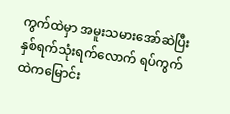ကွက်ထဲမှာ အမူးသမားအော်ဆဲပြီး နှစ်ရက်သုံးရက်လောက် ရပ်ကွက်ထဲကမြောင်း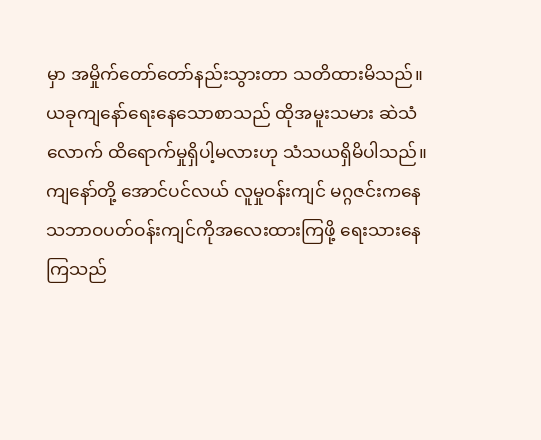မှာ အမှိုက်တော်တော်နည်းသွားတာ သတိထားမိသည်။ ယခုကျနော်ရေးနေသောစာသည် ထိုအမူးသမား ဆဲသံလောက် ထိရောက်မှုရှိပါ့မလားဟု သံသယရှိမိပါသည်။
ကျနော်တို့ အောင်ပင်လယ် လူမှုဝန်းကျင် မဂ္ဂဇင်းကနေ သဘာဝပတ်ဝန်းကျင်ကိုအလေးထားကြဖို့ ရေးသားနေကြသည်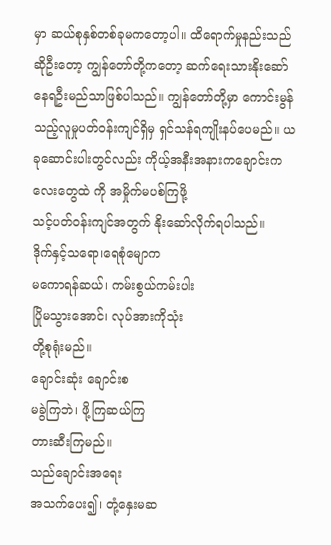မှာ ဆယ်စုနှစ်တစ်ခုမကတော့ပါ။ ထိရောက်မှုနည်းသည်ဆိုဦးတော့ ကျွန်တော်တို့ကတော့ ဆက်ရေးသားနိုးဆော်နေရဦးမည်သာဖြစ်ပါသည်။ ကျွန်တော်တို့မှာ ကောင်းမွန်သည့်လူမှုပတ်ဝန်းကျင်ရှိမှ ရှင်သန်ရကျိုးနပ်ပေမည်။ ယခုဆောင်းပါးတွင်လည်း ကိုယ့်အနီးအနားကချောင်းကလေးတွေထဲ ကို အမှိုက်မပစ်ကြဖို့
သင့်ပတ်ဝန်းကျင်အတွက် နိုးဆော်လိုက်ရပါသည်။
ဒိုက်နှင့်သရော၊ရေစုံမျောက
မကောရန်ဆယ်၊ ကမ်းစွယ်ကမ်းပါး
ပြိုမသွားအောင်၊ လုပ်အားကိုသုံး
တို့စုရုံးမည်။
ချောင်းဆုံး ချောင်းစ
မခွဲကြဘဲ၊ ဖို့ကြဆယ်ကြ
တားဆီးကြမည်။
သည်ချောင်းအရေး
အသက်ပေး၍၊ တုံ့နှေးမဆ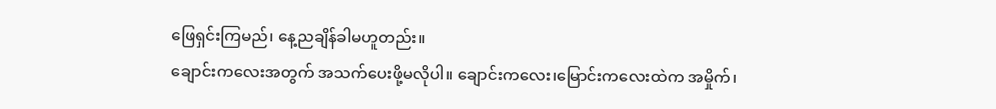ဖြေရှင်းကြမည်၊ နေ့ညချိန်ခါမဟူတည်း။
ချောင်းကလေးအတွက် အသက်ပေးဖို့မလိုပါ။ ချောင်းကလေး၊မြောင်းကလေးထဲက အမှိုက်၊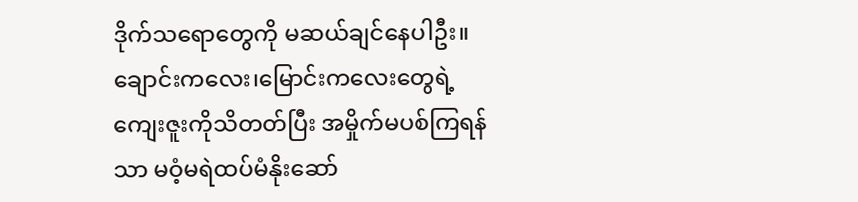ဒိုက်သရောတွေကို မဆယ်ချင်နေပါဦး။ ချောင်းကလေး၊မြောင်းကလေးတွေရဲ့ ကျေးဇူးကိုသိတတ်ပြီး အမှိုက်မပစ်ကြရန်သာ မဝံ့မရဲထပ်မံနိုးဆော်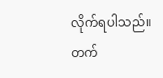လိုက်ရပါသည်။
တက်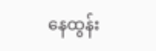နေထွန်း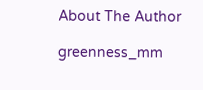About The Author

greenness_mm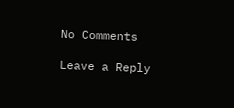No Comments

Leave a Reply